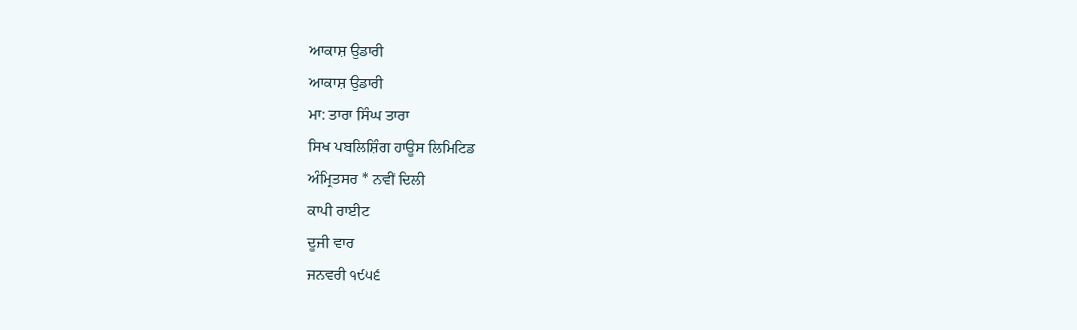ਆਕਾਸ਼ ਉਡਾਰੀ
ਆਕਾਸ਼ ਉਡਾਰੀ
ਮਾ: ਤਾਰਾ ਸਿੰਘ ਤਾਰਾ
ਸਿਖ ਪਬਲਿਸ਼ਿੰਗ ਹਾਊਸ ਲਿਮਿਟਿਡ
ਅੰਮ੍ਰਿਤਸਰ * ਨਵੀਂ ਦਿਲੀ
ਕਾਪੀ ਰਾਈਟ
ਦੂਜੀ ਵਾਰ
ਜਨਵਰੀ ੧੯੫੬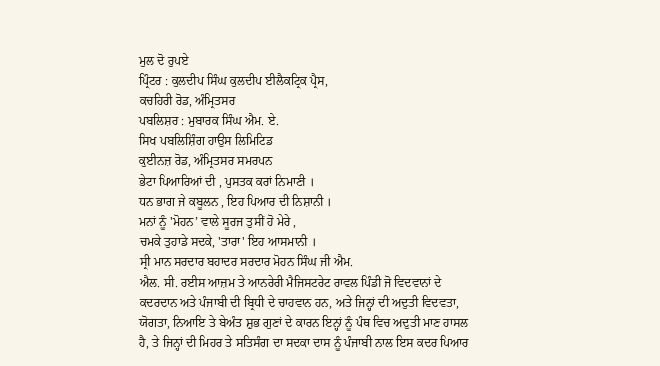ਮੁਲ ਦੋ ਰੁਪਏ
ਪ੍ਰਿੰਟਰ : ਕੁਲਦੀਪ ਸਿੰਘ ਕੁਲਦੀਪ ਈਲੈਕਟ੍ਰਿਕ ਪ੍ਰੈਸ,
ਕਚਹਿਰੀ ਰੋਡ, ਅੰਮ੍ਰਿਤਸਰ
ਪਬਲਿਸ਼ਰ : ਮੁਬਾਰਕ ਸਿੰਘ ਐਮ. ਏ.
ਸਿਖ ਪਬਲਿਸ਼ਿੰਗ ਹਾਉਸ ਲਿਮਿਟਿਡ
ਕੁਈਨਜ਼ ਰੋਡ, ਅੰਮ੍ਰਿਤਸਰ ਸਮਰਪਨ
ਭੇਟਾ ਪਿਆਰਿਆਂ ਦੀ , ਪੁਸਤਕ ਕਰਾਂ ਨਿਮਾਣੀ ।
ਧਨ ਭਾਗ ਜੇ ਕਬੂਲਨ , ਇਹ ਪਿਆਰ ਦੀ ਨਿਸ਼ਾਨੀ ।
ਮਨਾਂ ਨੂੰ 'ਮੋਹਨ’ ਵਾਲੇ ਸੂਰਜ ਤੁਸੀਂ ਹੋ ਮੇਰੇ ,
ਚਮਕੇ ਤੁਹਾਡੇ ਸਦਕੇ, 'ਤਾਰਾ' ਇਹ ਆਸਮਾਨੀ ।
ਸ੍ਰੀ ਮਾਨ ਸਰਦਾਰ ਬਹਾਦਰ ਸਰਦਾਰ ਮੋਹਨ ਸਿੰਘ ਜੀ ਐਮ.
ਐਲ. ਸੀ. ਰਈਸ ਆਜ਼ਮ ਤੇ ਆਨਰੇਰੀ ਮੈਜਿਸਟਰੇਟ ਰਾਵਲ ਪਿੰਡੀ ਜੋ ਵਿਦਵਾਨਾਂ ਦੇ ਕਦਰਦਾਨ ਅਤੇ ਪੰਜਾਬੀ ਦੀ ਬ੍ਰਿਧੀ ਦੇ ਚਾਹਵਾਨ ਹਨ, ਅਤੇ ਜਿਨ੍ਹਾਂ ਦੀ ਅਦੁਤੀ ਵਿਦਵਤਾ, ਯੋਗਤਾ, ਨਿਆਇ ਤੇ ਬੇਅੰਤ ਸ਼ੁਭ ਗੁਣਾਂ ਦੇ ਕਾਰਨ ਇਨ੍ਹਾਂ ਨੂੰ ਪੰਥ ਵਿਚ ਅਦੁਤੀ ਮਾਣ ਹਾਸਲ ਹੈ, ਤੇ ਜਿਨ੍ਹਾਂ ਦੀ ਮਿਹਰ ਤੇ ਸਤਿਸੰਗ ਦਾ ਸਦਕਾ ਦਾਸ ਨੂੰ ਪੰਜਾਬੀ ਨਾਲ ਇਸ ਕਦਰ ਪਿਆਰ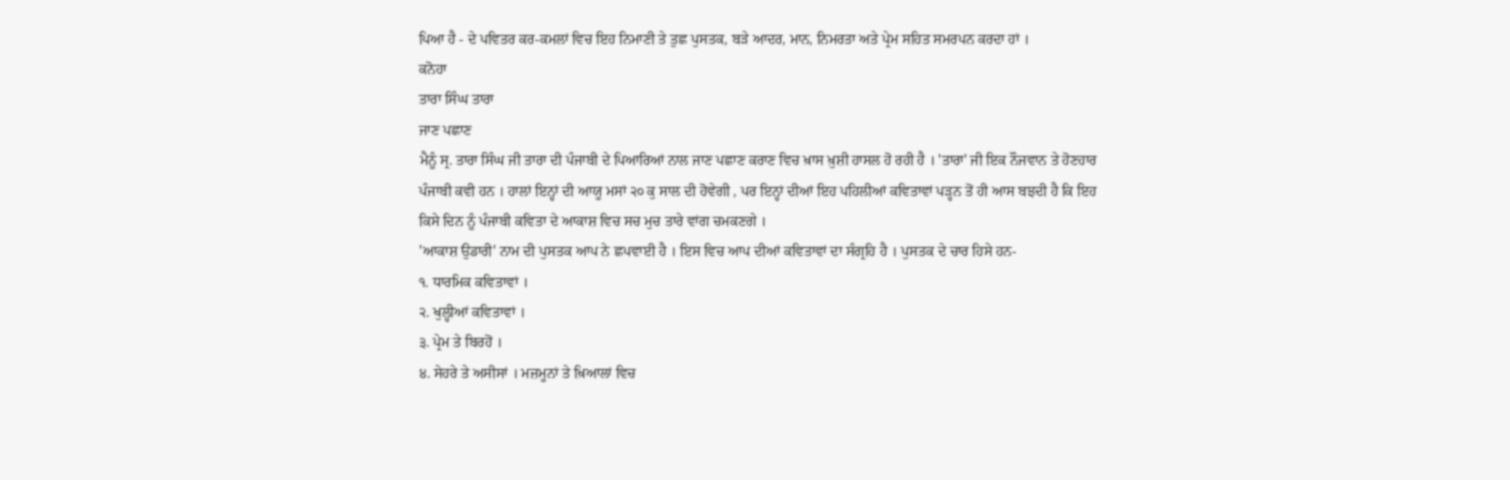ਪਿਆ ਹੈ - ਦੇ ਪਵਿਤਰ ਕਰ-ਕਮਲਾਂ ਵਿਚ ਇਹ ਨਿਮਾਣੀ ਤੇ ਤੁਛ ਪੁਸਤਕ, ਬੜੇ ਆਦਰ, ਮਾਨ, ਨਿਮਰਤਾ ਅਤੇ ਪ੍ਰੇਮ ਸਹਿਤ ਸਮਰਪਨ ਕਰਦਾ ਹਾਂ ।
ਕਨੋਹਾ
ਤਾਰਾ ਸਿੰਘ ਤਾਰਾ
ਜਾਣ ਪਛਾਣ
ਮੈਨੂੰ ਸ੍ਰ. ਤਾਰਾ ਸਿੰਘ ਜੀ ਤਾਰਾ ਦੀ ਪੰਜਾਬੀ ਦੇ ਪਿਆਰਿਆਂ ਨਾਲ ਜਾਣ ਪਛਾਣ ਕਰਾਣ ਵਿਚ ਖ਼ਾਸ ਖ਼ੁਸ਼ੀ ਹਾਸਲ ਹੋ ਰਹੀ ਹੈ । 'ਤਾਰਾ' ਜੀ ਇਕ ਨੌਜਵਾਨ ਤੇ ਹੋਣਹਾਰ ਪੰਜਾਬੀ ਕਵੀ ਹਨ । ਹਾਲਾਂ ਇਨ੍ਹਾਂ ਦੀ ਆਯੂ ਮਸਾਂ ੨੦ ਕੁ ਸਾਲ ਦੀ ਹੋਵੇਗੀ , ਪਰ ਇਨ੍ਹਾਂ ਦੀਆਂ ਇਹ ਪਹਿਲੀਆਂ ਕਵਿਤਾਵਾਂ ਪੜ੍ਹਨ ਤੋਂ ਹੀ ਆਸ ਬਝਦੀ ਹੈ ਕਿ ਇਹ ਕਿਸੇ ਦਿਨ ਨੂੰ ਪੰਜਾਬੀ ਕਵਿਤਾ ਦੇ ਆਕਾਸ਼ ਵਿਚ ਸਚ ਮੁਚ ਤਾਰੇ ਵਾਂਗ ਚਮਕਣਗੇ ।
'ਆਕਾਸ਼ ਉਡਾਰੀ' ਨਾਮ ਦੀ ਪੁਸਤਕ ਆਪ ਨੇ ਛਪਵਾਈ ਹੈ । ਇਸ ਵਿਚ ਆਪ ਦੀਆਂ ਕਵਿਤਾਵਾਂ ਦਾ ਸੰਗ੍ਰਹਿ ਹੈ । ਪੁਸਤਕ ਦੇ ਚਾਰ ਹਿਸੇ ਹਨ-
੧. ਧਾਰਮਿਕ ਕਵਿਤਾਵਾਂ ।
੨. ਖੁਲ੍ਹੀਆਂ ਕਵਿਤਾਵਾਂ ।
੩. ਪ੍ਰੇਮ ਤੇ ਬਿਰਹੋਂ ।
੪. ਸੇਹਰੇ ਤੇ ਅਸੀਸਾਂ । ਮਜ਼ਮੂਨਾਂ ਤੇ ਖ਼ਿਆਲਾਂ ਵਿਚ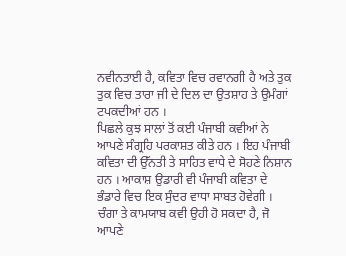ਨਵੀਨਤਾਈ ਹੈ, ਕਵਿਤਾ ਵਿਚ ਰਵਾਨਗੀ ਹੈ ਅਤੇ ਤੁਕ ਤੁਕ ਵਿਚ ਤਾਰਾ ਜੀ ਦੇ ਦਿਲ ਦਾ ਉਤਸ਼ਾਹ ਤੇ ਉਮੰਗਾਂ ਟਪਕਦੀਆਂ ਹਨ ।
ਪਿਛਲੇ ਕੁਝ ਸਾਲਾਂ ਤੋਂ ਕਈ ਪੰਜਾਬੀ ਕਵੀਆਂ ਨੇ ਆਪਣੇ ਸੰਗ੍ਰਹਿ ਪਰਕਾਸ਼ਤ ਕੀਤੇ ਹਨ । ਇਹ ਪੰਜਾਬੀ ਕਵਿਤਾ ਦੀ ਉੱਨਤੀ ਤੇ ਸਾਹਿਤ ਵਾਧੇ ਦੇ ਸੋਹਣੇ ਨਿਸ਼ਾਨ ਹਨ । ਆਕਾਸ਼ ਉਡਾਰੀ ਵੀ ਪੰਜਾਬੀ ਕਵਿਤਾ ਦੇ ਭੰਡਾਰੇ ਵਿਚ ਇਕ ਸੁੰਦਰ ਵਾਧਾ ਸਾਬਤ ਹੋਵੇਗੀ ।
ਚੰਗਾ ਤੇ ਕਾਮਯਾਬ ਕਵੀ ਉਹੀ ਹੋ ਸਕਦਾ ਹੈ, ਜੋ ਆਪਣੇ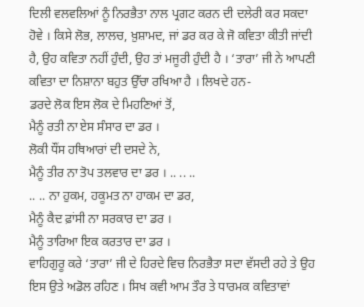ਦਿਲੀ ਵਲਵਲਿਆਂ ਨੂੰ ਨਿਰਭੈਤਾ ਨਾਲ ਪ੍ਰਗਟ ਕਰਨ ਦੀ ਦਲੇਰੀ ਕਰ ਸਕਦਾ ਹੋਵੇ । ਕਿਸੇ ਲੋਭ, ਲਾਲਚ, ਖ਼ੁਸ਼ਾਮਦ, ਜਾਂ ਡਰ ਕਰ ਕੇ ਜੋ ਕਵਿਤਾ ਕੀਤੀ ਜਾਂਦੀ ਹੈ, ਉਹ ਕਵਿਤਾ ਨਹੀਂ ਹੁੰਦੀ, ਉਹ ਤਾਂ ਮਜੂਰੀ ਹੁੰਦੀ ਹੈ । ‘ਤਾਰਾ’ ਜੀ ਨੇ ਆਪਣੀ ਕਵਿਤਾ ਦਾ ਨਿਸ਼ਾਨਾ ਬਹੁਤ ਉੱਚਾ ਰਖਿਆ ਹੈ । ਲਿਖਦੇ ਹਨ-
ਡਰਦੇ ਲੋਕ ਇਸ ਲੋਕ ਦੇ ਮਿਹਣਿਆਂ ਤੋਂ,
ਮੈਨੂੰ ਰਤੀ ਨਾ ਏਸ ਸੰਸਾਰ ਦਾ ਡਰ ।
ਲੋਕੀ ਧੌਂਸ ਹਥਿਆਰਾਂ ਦੀ ਦਸਦੇ ਨੇ,
ਮੈਨੂੰ ਤੀਰ ਨਾ ਤੋਪ ਤਲਵਾਰ ਦਾ ਡਰ । .. .. ..
.. .. ਨਾ ਹੁਕਮ, ਹਕੂਮਤ ਨਾ ਹਾਕਮ ਦਾ ਡਰ,
ਮੈਨੂੰ ਕੈਦ ਫ਼ਾਂਸੀ ਨਾ ਸਰਕਾਰ ਦਾ ਡਰ ।
ਮੈਨੂੰ ਤਾਰਿਆ ਇਕ ਕਰਤਾਰ ਦਾ ਡਰ ।
ਵਾਹਿਗੁਰੂ ਕਰੇ ‘ਤਾਰਾ’ ਜੀ ਦੇ ਹਿਰਦੇ ਵਿਚ ਨਿਰਭੈਤਾ ਸਦਾ ਵੱਸਦੀ ਰਹੇ ਤੇ ਉਹ ਇਸ ਉਤੇ ਅਡੋਲ ਰਹਿਣ । ਸਿਖ ਕਵੀ ਆਮ ਤੌਰ ਤੇ ਧਾਰਮਕ ਕਵਿਤਾਵਾਂ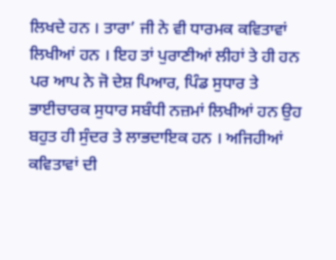ਲਿਖਦੇ ਹਨ । ਤਾਰਾ’ ਜੀ ਨੇ ਵੀ ਧਾਰਮਕ ਕਵਿਤਾਵਾਂ ਲਿਖੀਆਂ ਹਨ । ਇਹ ਤਾਂ ਪੁਰਾਣੀਆਂ ਲੀਹਾਂ ਤੇ ਹੀ ਹਨ ਪਰ ਆਪ ਨੇ ਜੋ ਦੇਸ਼ ਪਿਆਰ, ਪਿੰਡ ਸੁਧਾਰ ਤੇ ਭਾਈਚਾਰਕ ਸੁਧਾਰ ਸਬੰਧੀ ਨਜ਼ਮਾਂ ਲਿਖੀਆਂ ਹਨ ਉਹ ਬਹੁਤ ਹੀ ਸੁੰਦਰ ਤੇ ਲਾਭਦਾਇਕ ਹਨ । ਅਜਿਹੀਆਂ ਕਵਿਤਾਵਾਂ ਦੀ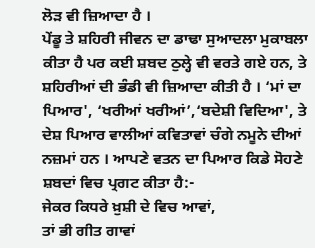ਲੋੜ ਵੀ ਜ਼ਿਆਦਾ ਹੈ ।
ਪੇਂਡੂ ਤੇ ਸ਼ਹਿਰੀ ਜੀਵਨ ਦਾ ਡਾਢਾ ਸੁਆਦਲਾ ਮੁਕਾਬਲਾ ਕੀਤਾ ਹੈ ਪਰ ਕਈ ਸ਼ਬਦ ਠੁਲ੍ਹੇ ਵੀ ਵਰਤੇ ਗਏ ਹਨ, ਤੇ ਸ਼ਹਿਰੀਆਂ ਦੀ ਭੰਡੀ ਵੀ ਜ਼ਿਆਦਾ ਕੀਤੀ ਹੈ । ‘ਮਾਂ ਦਾ ਪਿਆਰ', ‘ਖਰੀਆਂ ਖਰੀਆਂ’,‘ਬਦੇਸ਼ੀ ਵਿਦਿਆ', ਤੇ ਦੇਸ਼ ਪਿਆਰ ਵਾਲੀਆਂ ਕਵਿਤਾਵਾਂ ਚੰਗੇ ਨਮੂਨੇ ਦੀਆਂ ਨਜ਼ਮਾਂ ਹਨ । ਆਪਣੇ ਵਤਨ ਦਾ ਪਿਆਰ ਕਿਡੇ ਸੋਹਣੇ ਸ਼ਬਦਾਂ ਵਿਚ ਪ੍ਰਗਟ ਕੀਤਾ ਹੈ:-
ਜੇਕਰ ਕਿਧਰੇ ਖ਼ੁਸ਼ੀ ਦੇ ਵਿਚ ਆਵਾਂ,
ਤਾਂ ਭੀ ਗੀਤ ਗਾਵਾਂ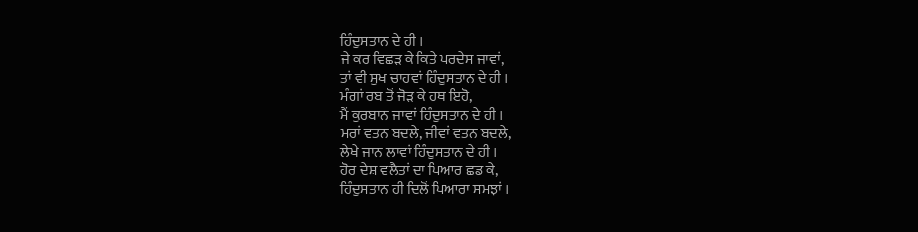ਹਿੰਦੁਸਤਾਨ ਦੇ ਹੀ ।
ਜੇ ਕਰ ਵਿਛੜ ਕੇ ਕਿਤੇ ਪਰਦੇਸ ਜਾਵਾਂ,
ਤਾਂ ਵੀ ਸੁਖ ਚਾਹਵਾਂ ਹਿੰਦੁਸਤਾਨ ਦੇ ਹੀ ।
ਮੰਗਾਂ ਰਬ ਤੋਂ ਜੋੜ ਕੇ ਹਥ ਇਹੋ,
ਮੈਂ ਕੁਰਬਾਨ ਜਾਵਾਂ ਹਿੰਦੁਸਤਾਨ ਦੇ ਹੀ ।
ਮਰਾਂ ਵਤਨ ਬਦਲੇ, ਜੀਵਾਂ ਵਤਨ ਬਦਲੇ,
ਲੇਖੇ ਜਾਨ ਲਾਵਾਂ ਹਿੰਦੁਸਤਾਨ ਦੇ ਹੀ ।
ਹੋਰ ਦੇਸ਼ ਵਲੈਤਾਂ ਦਾ ਪਿਆਰ ਛਡ ਕੇ,
ਹਿੰਦੁਸਤਾਨ ਹੀ ਦਿਲੋਂ ਪਿਆਰਾ ਸਮਝਾਂ ।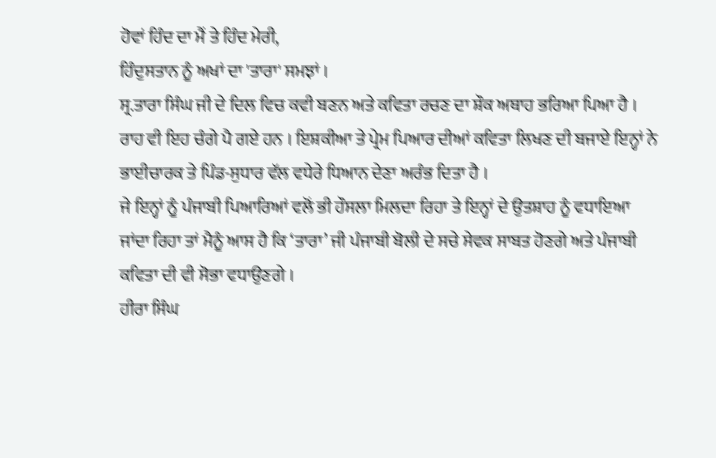ਹੋਵਾਂ ਹਿੰਦ ਦਾ ਮੈਂ ਤੇ ਹਿੰਦ ਮੇਰੀ,
ਹਿੰਦੁਸਤਾਨ ਨੂੰ ਅਖਾਂ ਦਾ 'ਤਾਰਾ' ਸਮਝਾਂ ।
ਸ੍ਰ.ਤਾਰਾ ਸਿੰਘ ਜੀ ਦੇ ਦਿਲ ਵਿਚ ਕਵੀ ਬਣਨ ਅਤੇ ਕਵਿਤਾ ਰਚਣ ਦਾ ਸ਼ੌਕ ਅਥਾਹ ਭਰਿਆ ਪਿਆ ਹੈ । ਰਾਹ ਵੀ ਇਹ ਚੰਗੇ ਪੈ ਗਏ ਹਨ । ਇਸ਼ਕੀਆ ਤੇ ਪ੍ਰੇਮ ਪਿਆਰ ਦੀਆਂ ਕਵਿਤਾ ਲਿਖਣ ਦੀ ਬਜਾਏ ਇਨ੍ਹਾਂ ਨੇ ਭਾਈਚਾਰਕ ਤੇ ਪਿੰਡ-ਸੁਧਾਰ ਵੱਲ ਵਧੇਰੇ ਧਿਆਨ ਦੇਣਾ ਅਰੰਭ ਦਿਤਾ ਹੈ ।
ਜੇ ਇਨ੍ਹਾਂ ਨੂੰ ਪੰਜਾਬੀ ਪਿਆਰਿਆਂ ਵਲੋਂ ਭੀ ਹੌਸਲਾ ਮਿਲਦਾ ਰਿਹਾ ਤੇ ਇਨ੍ਹਾਂ ਦੇ ਉਤਸ਼ਾਹ ਨੂੰ ਵਧਾਇਆ ਜਾਂਦਾ ਰਿਹਾ ਤਾਂ ਮੈਨੂੰ ਆਸ ਹੈ ਕਿ ‘ਤਾਰਾ’ ਜੀ ਪੰਜਾਬੀ ਬੋਲੀ ਦੇ ਸਚੇ ਸੇਵਕ ਸਾਬਤ ਹੋਣਗੇ ਅਤੇ ਪੰਜਾਬੀ ਕਵਿਤਾ ਦੀ ਵੀ ਸੋਭਾ ਵਧਾਉਣਗੇ ।
ਹੀਰਾ ਸਿੰਘ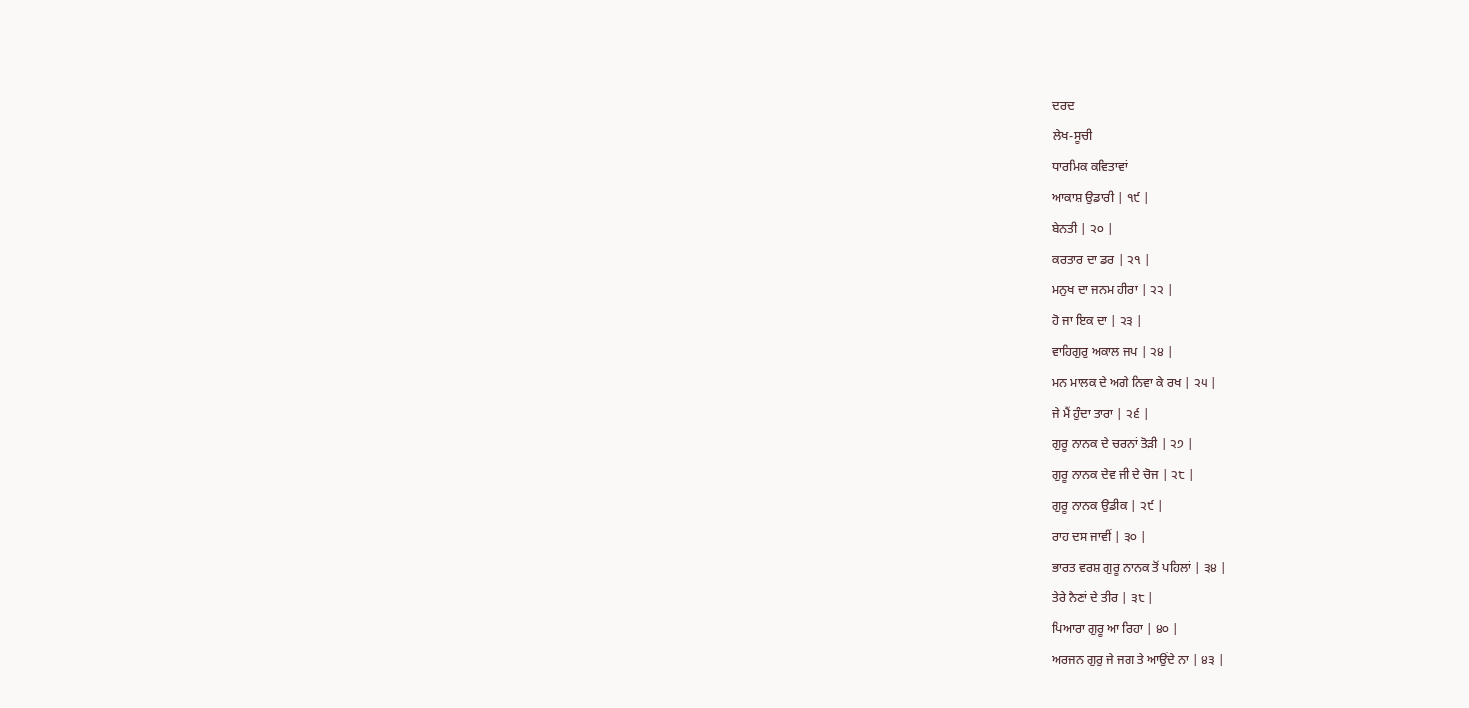ਦਰਦ
ਲੇਖ-ਸੂਚੀ
ਧਾਰਮਿਕ ਕਵਿਤਾਵਾਂ
ਆਕਾਸ਼ ਉਡਾਰੀ | ੧੯ |
ਬੇਨਤੀ | ੨੦ |
ਕਰਤਾਰ ਦਾ ਡਰ | ੨੧ |
ਮਨੁਖ ਦਾ ਜਨਮ ਹੀਰਾ | ੨੨ |
ਹੋ ਜਾ ਇਕ ਦਾ | ੨੩ |
ਵਾਹਿਗੁਰੁ ਅਕਾਲ ਜਪ | ੨੪ |
ਮਨ ਮਾਲਕ ਦੇ ਅਗੇ ਨਿਵਾ ਕੇ ਰਖ | ੨੫ |
ਜੇ ਮੈਂ ਹੁੰਦਾ ਤਾਰਾ | ੨੬ |
ਗੁਰੂ ਨਾਨਕ ਦੇ ਚਰਨਾਂ ਤੋੜੀ | ੨੭ |
ਗੁਰੂ ਨਾਨਕ ਦੇਵ ਜੀ ਦੇ ਚੋਜ | ੨੮ |
ਗੁਰੂ ਨਾਨਕ ਉਡੀਕ | ੨੯ |
ਰਾਹ ਦਸ ਜਾਵੀਂ | ੩੦ |
ਭਾਰਤ ਵਰਸ਼ ਗੁਰੂ ਨਾਨਕ ਤੋਂ ਪਹਿਲਾਂ | ੩੪ |
ਤੇਰੇ ਨੈਣਾਂ ਦੇ ਤੀਰ | ੩੮ |
ਪਿਆਰਾ ਗੁਰੂ ਆ ਰਿਹਾ | ੪੦ |
ਅਰਜਨ ਗੁਰੁ ਜੇ ਜਗ ਤੇ ਆਉਂਦੇ ਨਾ | ੪੩ |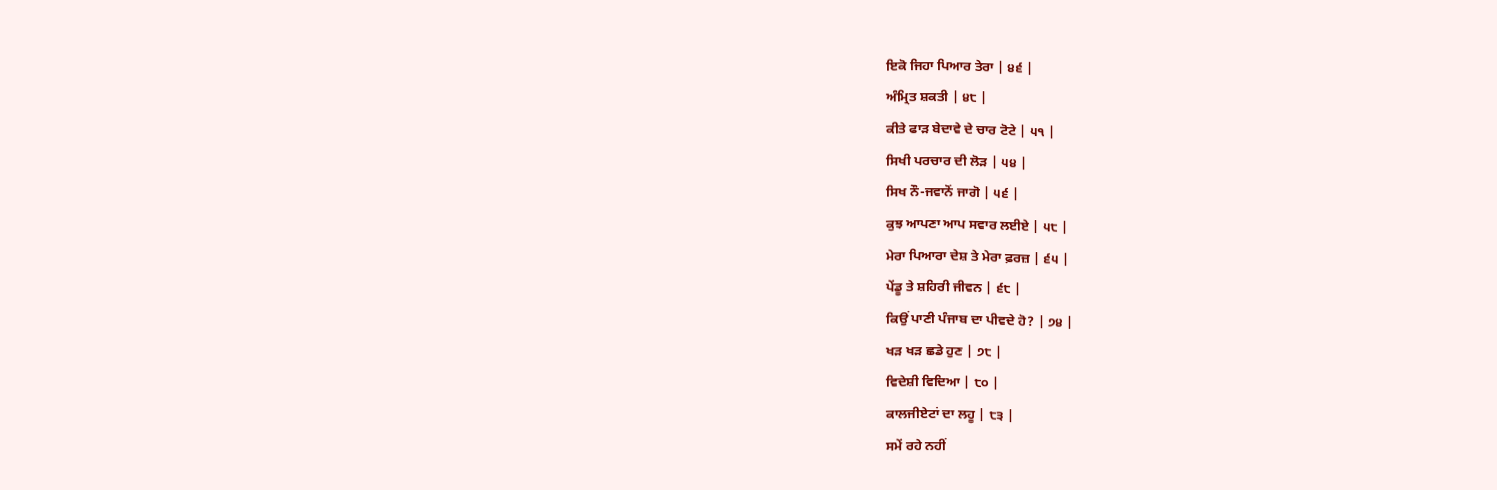ਇਕੋ ਜਿਹਾ ਪਿਆਰ ਤੇਰਾ | ੪੬ |
ਅੰਮ੍ਰਿਤ ਸ਼ਕਤੀ | ੪੮ |
ਕੀਤੇ ਫਾੜ ਬੇਦਾਵੇ ਦੇ ਚਾਰ ਟੋਟੇ | ੫੧ |
ਸਿਖੀ ਪਰਚਾਰ ਦੀ ਲੋੜ | ੫੪ |
ਸਿਖ ਨੌ-ਜਵਾਨੋਂ ਜਾਗੋ | ੫੬ |
ਕੁਝ ਆਪਣਾ ਆਪ ਸਵਾਰ ਲਈਏ | ੫੮ |
ਮੇਰਾ ਪਿਆਰਾ ਦੇਸ਼ ਤੇ ਮੇਰਾ ਫ਼ਰਜ਼ | ੬੫ |
ਪੇਂਡੂ ਤੇ ਸ਼ਹਿਰੀ ਜੀਵਨ | ੬੮ |
ਕਿਉਂ ਪਾਣੀ ਪੰਜਾਬ ਦਾ ਪੀਵਦੇ ਹੋ? | ੭੪ |
ਖੜ ਖੜ ਛਡੇ ਹੁਣ | ੭੮ |
ਵਿਦੇਸ਼ੀ ਵਿਦਿਆ | ੮੦ |
ਕਾਲਜੀਏਟਾਂ ਦਾ ਲਹੂ | ੮੩ |
ਸਮੇਂ ਰਹੇ ਨਹੀਂ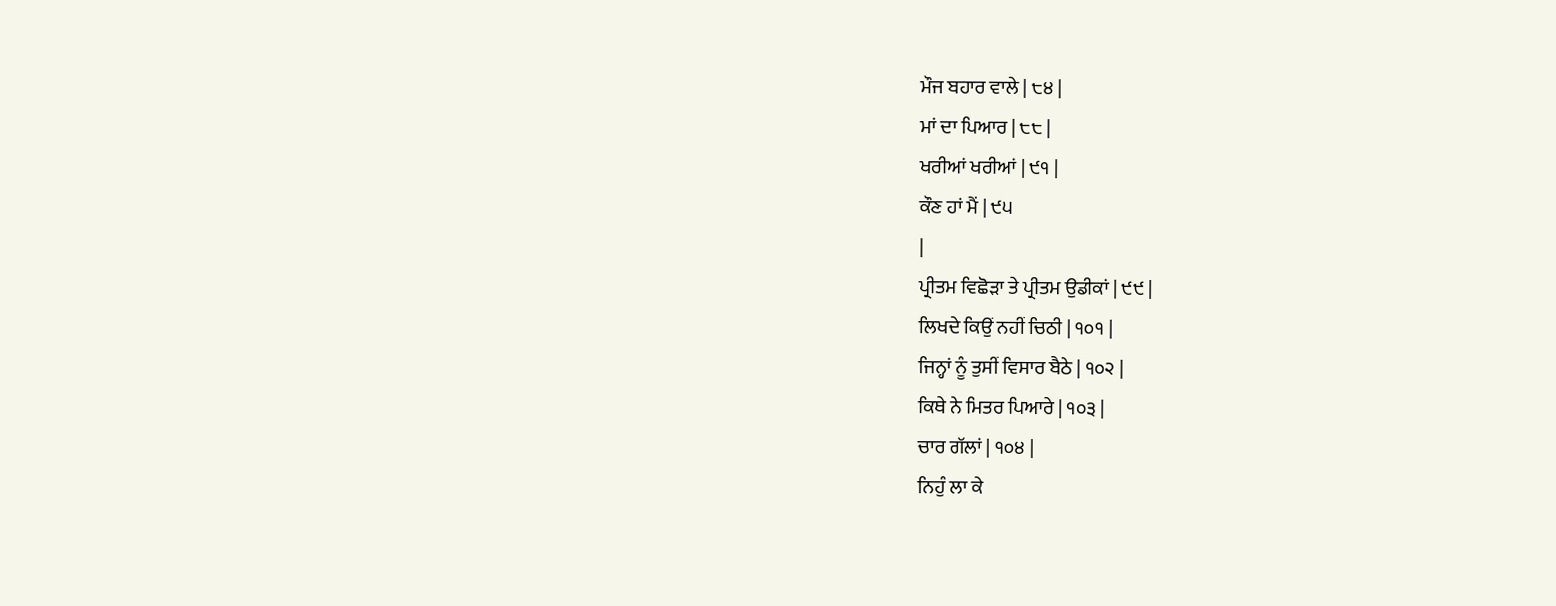ਮੌਜ ਬਹਾਰ ਵਾਲੇ | ੮੪ |
ਮਾਂ ਦਾ ਪਿਆਰ | ੮੮ |
ਖਰੀਆਂ ਖਰੀਆਂ | ੯੧ |
ਕੌਣ ਹਾਂ ਮੈਂ | ੯੫
|
ਪ੍ਰੀਤਮ ਵਿਛੋੜਾ ਤੇ ਪ੍ਰੀਤਮ ਉਡੀਕਾਂ | ੯੯ |
ਲਿਖਦੇ ਕਿਉਂ ਨਹੀਂ ਚਿਠੀ | ੧੦੧ |
ਜਿਨ੍ਹਾਂ ਨੂੰ ਤੁਸੀਂ ਵਿਸਾਰ ਬੈਠੇ | ੧੦੨ |
ਕਿਥੇ ਨੇ ਮਿਤਰ ਪਿਆਰੇ | ੧੦੩ |
ਚਾਰ ਗੱਲਾਂ | ੧੦੪ |
ਨਿਹੁੰ ਲਾ ਕੇ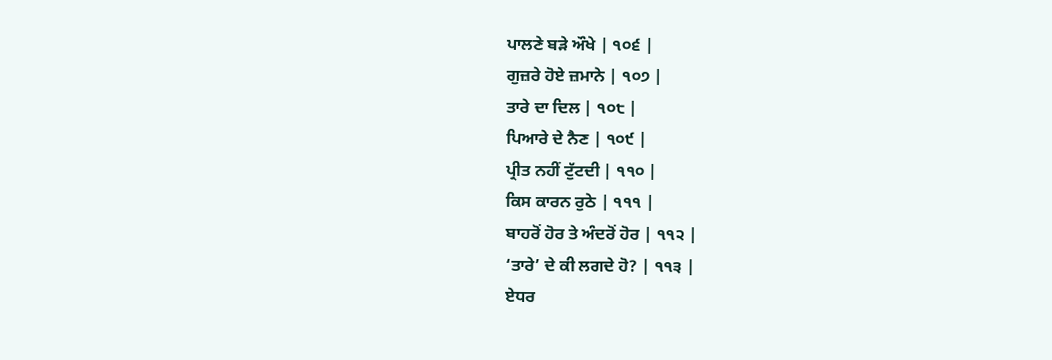ਪਾਲਣੇ ਬੜੇ ਔਖੇ | ੧੦੬ |
ਗੁਜ਼ਰੇ ਹੋਏ ਜ਼ਮਾਨੇ | ੧੦੭ |
ਤਾਰੇ ਦਾ ਦਿਲ | ੧੦੮ |
ਪਿਆਰੇ ਦੇ ਨੈਣ | ੧੦੯ |
ਪ੍ਰੀਤ ਨਹੀਂ ਟੁੱਟਦੀ | ੧੧੦ |
ਕਿਸ ਕਾਰਨ ਰੁਠੇ | ੧੧੧ |
ਬਾਹਰੋਂ ਹੋਰ ਤੇ ਅੰਦਰੋਂ ਹੋਰ | ੧੧੨ |
‘ਤਾਰੇ’ ਦੇ ਕੀ ਲਗਦੇ ਹੋ? | ੧੧੩ |
ਏਧਰ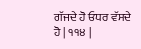ਗੱਜਦੇ ਹੋ ਓਧਰ ਵੱਸਦੇ ਹੋ | ੧੧੪ |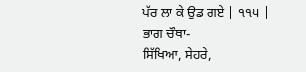ਪੱਰ ਲਾ ਕੇ ਉਡ ਗਏ | ੧੧੫ |
ਭਾਗ ਚੌਥਾ-
ਸਿੱਖਿਆ, ਸੇਹਰੇ,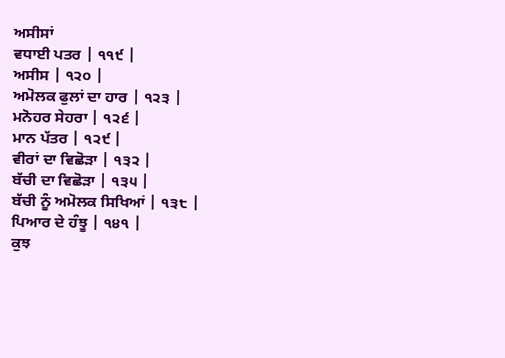ਅਸੀਸਾਂ
ਵਧਾਈ ਪਤਰ | ੧੧੯ |
ਅਸੀਸ | ੧੨੦ |
ਅਮੋਲਕ ਫੁਲਾਂ ਦਾ ਹਾਰ | ੧੨੩ |
ਮਨੋਹਰ ਸੇਹਰਾ | ੧੨੬ |
ਮਾਨ ਪੱਤਰ | ੧੨੯ |
ਵੀਰਾਂ ਦਾ ਵਿਛੋੜਾ | ੧੩੨ |
ਬੱਚੀ ਦਾ ਵਿਛੋੜਾ | ੧੩੫ |
ਬੱਚੀ ਨੂੰ ਅਮੋਲਕ ਸਿਖਿਆਂ | ੧੩੮ |
ਪਿਆਰ ਦੇ ਹੰਝੂ | ੧੪੧ |
ਕੁਝ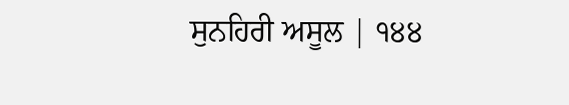ਸੁਨਹਿਰੀ ਅਸੂਲ | ੧੪੪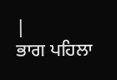|
ਭਾਗ ਪਹਿਲਾ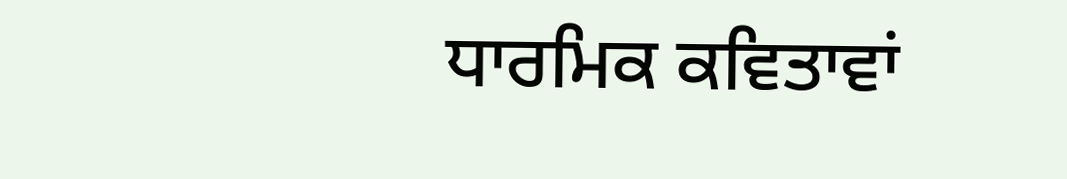ਧਾਰਮਿਕ ਕਵਿਤਾਵਾਂ